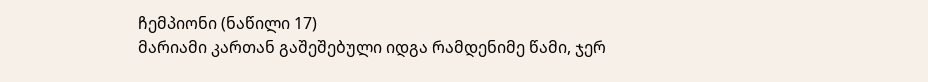ჩემპიონი (ნაწილი 17)
მარიამი კართან გაშეშებული იდგა რამდენიმე წამი, ჯერ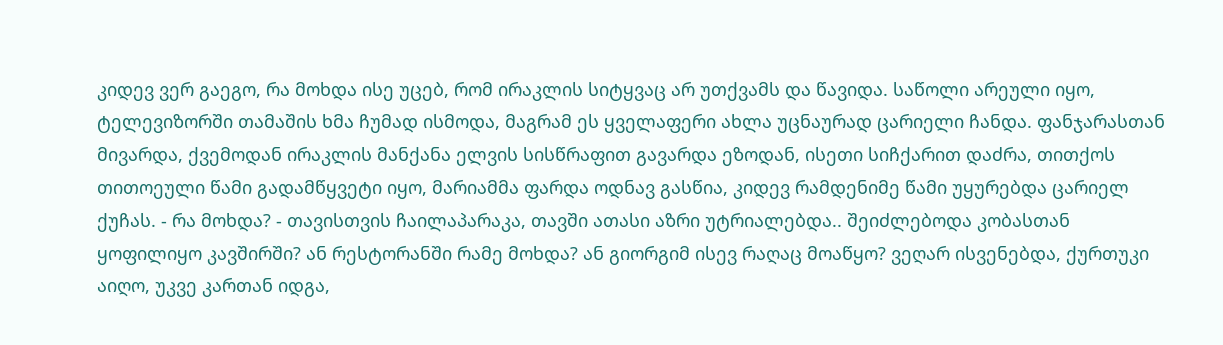კიდევ ვერ გაეგო, რა მოხდა ისე უცებ, რომ ირაკლის სიტყვაც არ უთქვამს და წავიდა. საწოლი არეული იყო, ტელევიზორში თამაშის ხმა ჩუმად ისმოდა, მაგრამ ეს ყველაფერი ახლა უცნაურად ცარიელი ჩანდა. ფანჯარასთან მივარდა, ქვემოდან ირაკლის მანქანა ელვის სისწრაფით გავარდა ეზოდან, ისეთი სიჩქარით დაძრა, თითქოს თითოეული წამი გადამწყვეტი იყო, მარიამმა ფარდა ოდნავ გასწია, კიდევ რამდენიმე წამი უყურებდა ცარიელ ქუჩას. - რა მოხდა? - თავისთვის ჩაილაპარაკა, თავში ათასი აზრი უტრიალებდა.. შეიძლებოდა კობასთან ყოფილიყო კავშირში? ან რესტორანში რამე მოხდა? ან გიორგიმ ისევ რაღაც მოაწყო? ვეღარ ისვენებდა, ქურთუკი აიღო, უკვე კართან იდგა,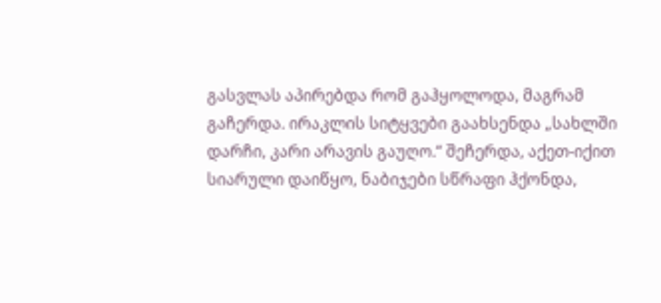გასვლას აპირებდა რომ გაჰყოლოდა, მაგრამ გაჩერდა. ირაკლის სიტყვები გაახსენდა „სახლში დარჩი, კარი არავის გაუღო.“ შეჩერდა, აქეთ-იქით სიარული დაიწყო, ნაბიჯები სწრაფი ჰქონდა,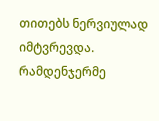თითებს ნერვიულად იმტვრევდა. რამდენჯერმე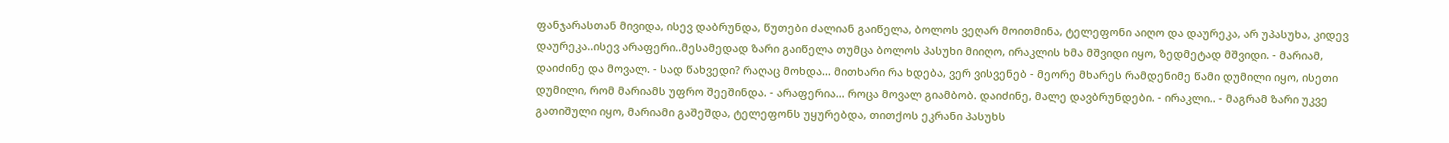ფანჯარასთან მივიდა, ისევ დაბრუნდა, წუთები ძალიან გაიწელა, ბოლოს ვეღარ მოითმინა, ტელეფონი აიღო და დაურეკა, არ უპასუხა, კიდევ დაურეკა..ისევ არაფერი..მესამედად ზარი გაიწელა თუმცა ბოლოს პასუხი მიიღო, ირაკლის ხმა მშვიდი იყო, ზედმეტად მშვიდი. - მარიამ, დაიძინე და მოვალ. - სად წახვედი? რაღაც მოხდა… მითხარი რა ხდება, ვერ ვისვენებ - მეორე მხარეს რამდენიმე წამი დუმილი იყო, ისეთი დუმილი, რომ მარიამს უფრო შეეშინდა. - არაფერია… როცა მოვალ გიამბობ. დაიძინე, მალე დავბრუნდები. - ირაკლი.. - მაგრამ ზარი უკვე გათიშული იყო, მარიამი გაშეშდა, ტელეფონს უყურებდა, თითქოს ეკრანი პასუხს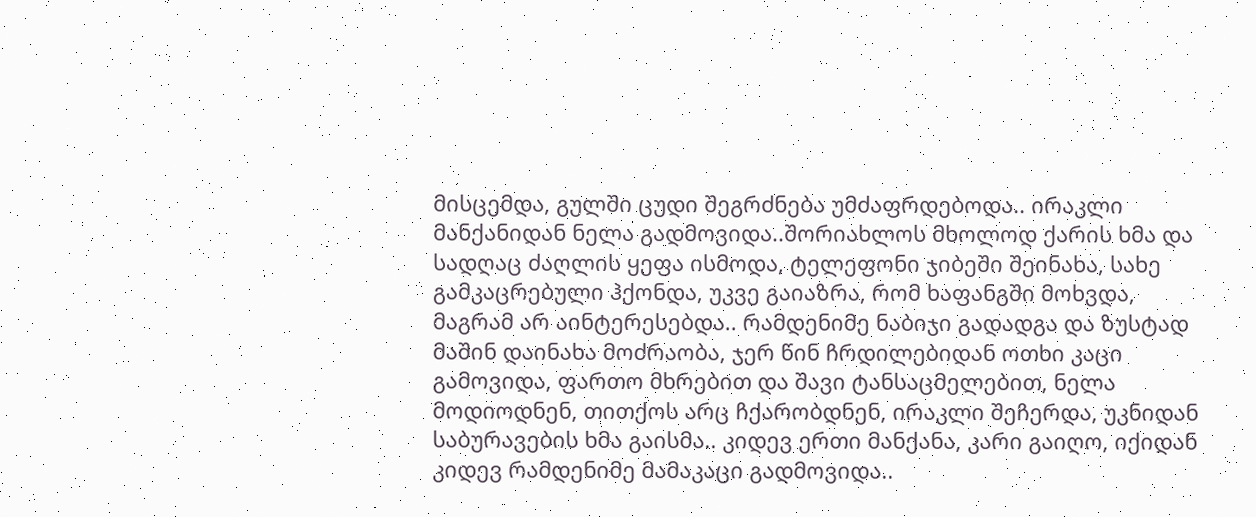მისცემდა, გულში ცუდი შეგრძნება უმძაფრდებოდა.. ირაკლი მანქანიდან ნელა გადმოვიდა..შორიახლოს მხოლოდ ქარის ხმა და სადღაც ძაღლის ყეფა ისმოდა, ტელეფონი ჯიბეში შეინახა, სახე გამკაცრებული ჰქონდა, უკვე გაიაზრა, რომ ხაფანგში მოხვდა, მაგრამ არ აინტერესებდა.. რამდენიმე ნაბიჯი გადადგა და ზუსტად მაშინ დაინახა მოძრაობა, ჯერ წინ ჩრდილებიდან ოთხი კაცი გამოვიდა, ფართო მხრებით და შავი ტანსაცმელებით, ნელა მოდიოდნენ, თითქოს არც ჩქარობდნენ, ირაკლი შეჩერდა, უკნიდან საბურავების ხმა გაისმა.. კიდევ ერთი მანქანა, კარი გაიღო, იქიდან კიდევ რამდენიმე მამაკაცი გადმოვიდა..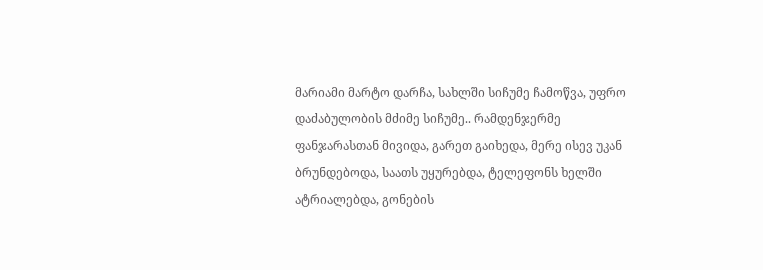მარიამი მარტო დარჩა, სახლში სიჩუმე ჩამოწვა, უფრო დაძაბულობის მძიმე სიჩუმე.. რამდენჯერმე ფანჯარასთან მივიდა, გარეთ გაიხედა, მერე ისევ უკან ბრუნდებოდა, საათს უყურებდა, ტელეფონს ხელში ატრიალებდა, გონების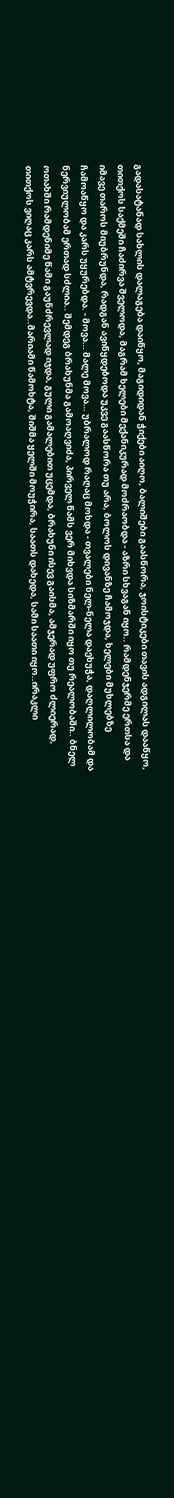გადასატანად სახლის დალაგება დაიწყო, მაგიდიდან ჭიქები აიღო, ბალიშები გაასწორა, ჯოისტიკები თავის ადგილას დააწყო, თითქოს საქმეში ჩაძირვა შველოდა, მაგრამ ხელები მექანიკურად მოძრაობდა - აზრი სხვაგან იყო.. რამდენჯერმე ერთსა და იმავე თაროს მიუბრუნდა, რადგან ავიწყდებოდა უკვე გაასწორა თუ არა, ბოლოს დივანზე ჩამოჯდა, ხელები მუხლებზე ჩამოაწყო და კარს უყურებდა. - მოვა… მალე მოვა… უბრალოდ რაღაც მოხდა - თვალები ნელ-ნელა დაეხუჭა, დაღლილობამ და ნერვიულობამ ერთად სძლია.. შემდეგ ბრახუნმა გამოაღვიძა, პირველ წამს ვერ მიხვდა სიზმარში იყო თუ რეალობაში.. ბნელ ოთახში რამდენიმე წამი გაუნძრევლად იჯდა, გული გამალებით უცემდა, ბრახუნი ისევ გაისმა, ამჯერად უფრო ძლიერად, თითქოს ვიღაც კარს ამტვრევდა..მარიამი წამოხტა, შიშმა ყელში მოუჭირა, საათს დახედა, სამი საათი იყო..ირაკლი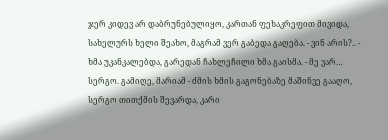ჯერ კიდევ არ დაბრუნებულიყო, კართან ფეხაკრეფით მივიდა, სახელურს ხელი შეახო, მაგრამ ვერ გაბედა გაღება. - ვინ არის?.. - ხმა უკანკალებდა, გარედან ჩახლეჩილი ხმა გაისმა. - მე ვარ… სერგო. გამიღე, მარიამ - ძმის ხმის გაგონებაზე მაშინვე გააღო, სერგო თითქმის შევარდა, კარი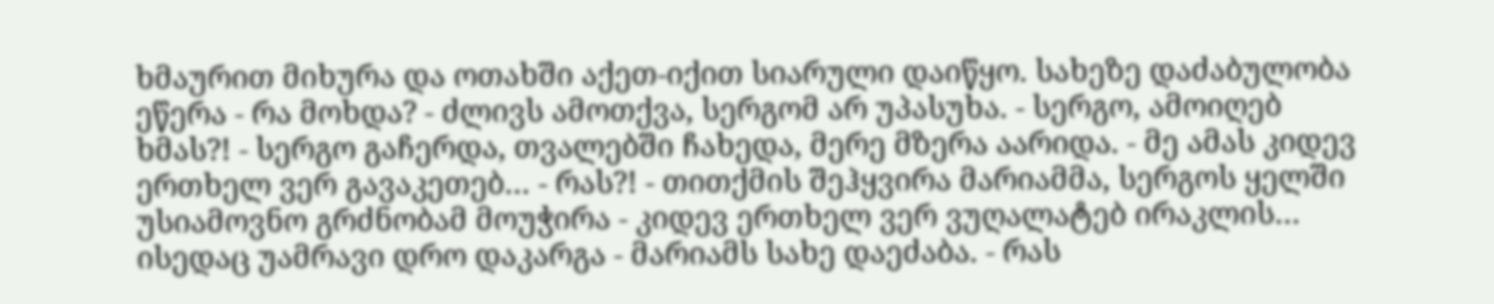ხმაურით მიხურა და ოთახში აქეთ-იქით სიარული დაიწყო. სახეზე დაძაბულობა ეწერა - რა მოხდა? - ძლივს ამოთქვა, სერგომ არ უპასუხა. - სერგო, ამოიღებ ხმას?! - სერგო გაჩერდა, თვალებში ჩახედა, მერე მზერა აარიდა. - მე ამას კიდევ ერთხელ ვერ გავაკეთებ… - რას?! - თითქმის შეჰყვირა მარიამმა, სერგოს ყელში უსიამოვნო გრძნობამ მოუჭირა - კიდევ ერთხელ ვერ ვუღალატებ ირაკლის… ისედაც უამრავი დრო დაკარგა - მარიამს სახე დაეძაბა. - რას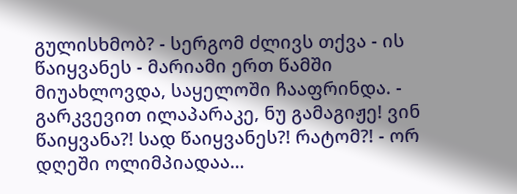გულისხმობ? - სერგომ ძლივს თქვა - ის წაიყვანეს - მარიამი ერთ წამში მიუახლოვდა, საყელოში ჩააფრინდა. - გარკვევით ილაპარაკე, ნუ გამაგიჟე! ვინ წაიყვანა?! სად წაიყვანეს?! რატომ?! - ორ დღეში ოლიმპიადაა…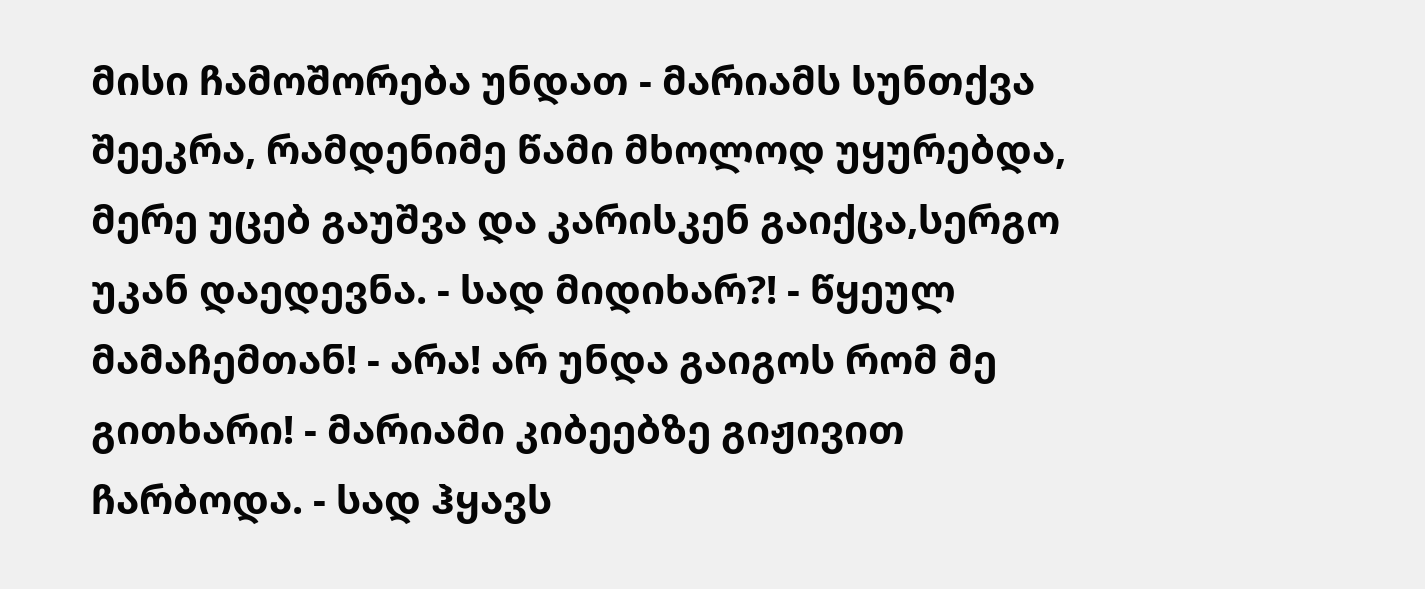მისი ჩამოშორება უნდათ - მარიამს სუნთქვა შეეკრა, რამდენიმე წამი მხოლოდ უყურებდა, მერე უცებ გაუშვა და კარისკენ გაიქცა,სერგო უკან დაედევნა. - სად მიდიხარ?! - წყეულ მამაჩემთან! - არა! არ უნდა გაიგოს რომ მე გითხარი! - მარიამი კიბეებზე გიჟივით ჩარბოდა. - სად ჰყავს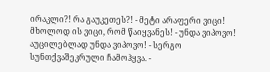ირაკლი?! რა გაუკეთეს?! - მეტი არაფერი ვიცი! მხოლოდ ის ვიცი, რომ წაიყვანეს! - უნდა ვიპოვო! აუცილებლად უნდა ვიპოვო! - სერგო სუნთქვაშეკრული ჩამოჰყვა. -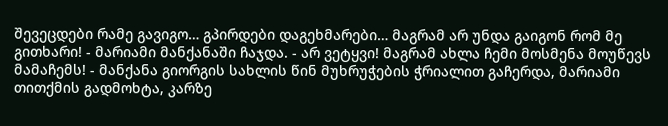შევეცდები რამე გავიგო… გპირდები დაგეხმარები… მაგრამ არ უნდა გაიგონ რომ მე გითხარი! - მარიამი მანქანაში ჩაჯდა. - არ ვეტყვი! მაგრამ ახლა ჩემი მოსმენა მოუწევს მამაჩემს! - მანქანა გიორგის სახლის წინ მუხრუჭების ჭრიალით გაჩერდა, მარიამი თითქმის გადმოხტა, კარზე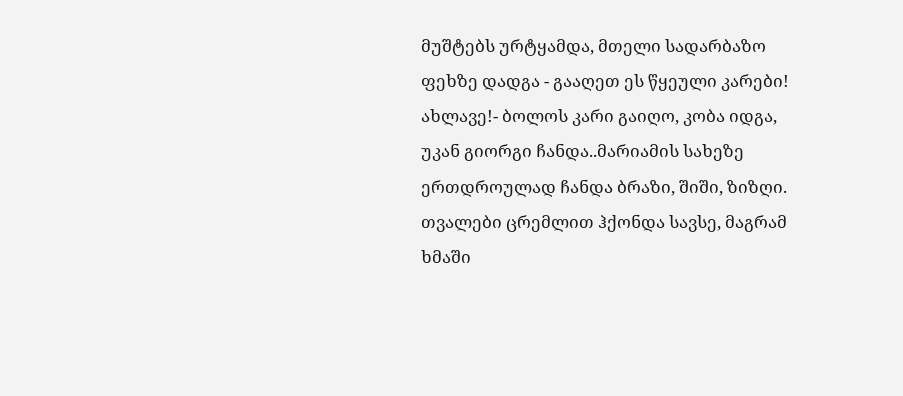მუშტებს ურტყამდა, მთელი სადარბაზო ფეხზე დადგა - გააღეთ ეს წყეული კარები! ახლავე!- ბოლოს კარი გაიღო, კობა იდგა, უკან გიორგი ჩანდა..მარიამის სახეზე ერთდროულად ჩანდა ბრაზი, შიში, ზიზღი. თვალები ცრემლით ჰქონდა სავსე, მაგრამ ხმაში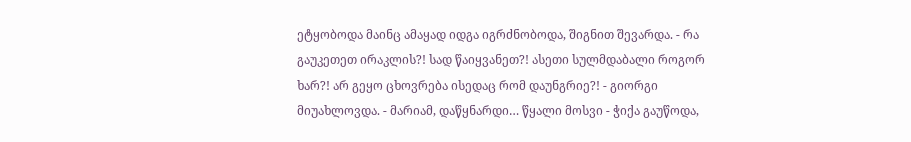ეტყობოდა მაინც ამაყად იდგა იგრძნობოდა, შიგნით შევარდა. - რა გაუკეთეთ ირაკლის?! სად წაიყვანეთ?! ასეთი სულმდაბალი როგორ ხარ?! არ გეყო ცხოვრება ისედაც რომ დაუნგრიე?! - გიორგი მიუახლოვდა. - მარიამ, დაწყნარდი… წყალი მოსვი - ჭიქა გაუწოდა,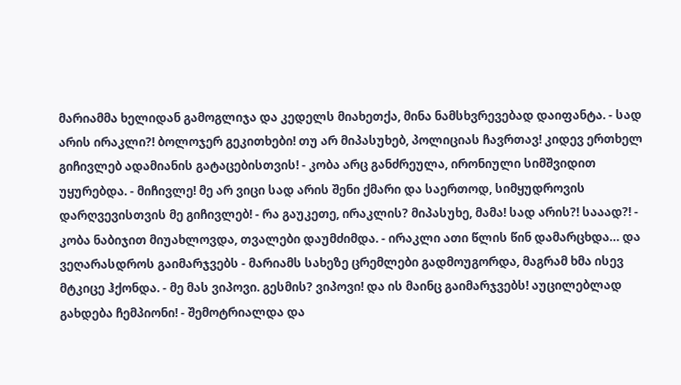მარიამმა ხელიდან გამოგლიჯა და კედელს მიახეთქა, მინა ნამსხვრევებად დაიფანტა. - სად არის ირაკლი?! ბოლოჯერ გეკითხები! თუ არ მიპასუხებ, პოლიციას ჩავრთავ! კიდევ ერთხელ გიჩივლებ ადამიანის გატაცებისთვის! - კობა არც განძრეულა, ირონიული სიმშვიდით უყურებდა. - მიჩივლე! მე არ ვიცი სად არის შენი ქმარი და საერთოდ, სიმყუდროვის დარღვევისთვის მე გიჩივლებ! - რა გაუკეთე, ირაკლის? მიპასუხე, მამა! სად არის?! სააად?! - კობა ნაბიჯით მიუახლოვდა, თვალები დაუმძიმდა. - ირაკლი ათი წლის წინ დამარცხდა… და ვეღარასდროს გაიმარჯვებს - მარიამს სახეზე ცრემლები გადმოუგორდა, მაგრამ ხმა ისევ მტკიცე ჰქონდა. - მე მას ვიპოვი. გესმის? ვიპოვი! და ის მაინც გაიმარჯვებს! აუცილებლად გახდება ჩემპიონი! - შემოტრიალდა და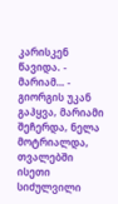კარისკენ წავიდა. - მარიამ… - გიორგის უკან გაჰყვა, მარიამი შეჩერდა, ნელა მოტრიალდა, თვალებში ისეთი სიძულვილი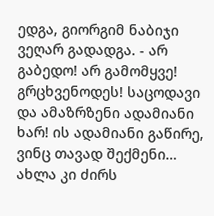ედგა, გიორგიმ ნაბიჯი ვეღარ გადადგა. - არ გაბედო! არ გამომყვე! გრცხვენოდეს! საცოდავი და ამაზრზენი ადამიანი ხარ! ის ადამიანი გაწირე, ვინც თავად შექმენი… ახლა კი ძირს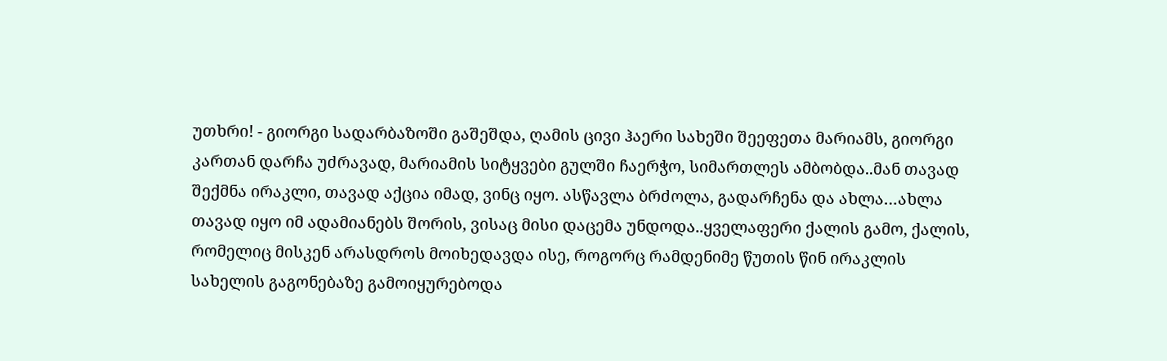უთხრი! - გიორგი სადარბაზოში გაშეშდა, ღამის ცივი ჰაერი სახეში შეეფეთა მარიამს, გიორგი კართან დარჩა უძრავად, მარიამის სიტყვები გულში ჩაერჭო, სიმართლეს ამბობდა..მან თავად შექმნა ირაკლი, თავად აქცია იმად, ვინც იყო. ასწავლა ბრძოლა, გადარჩენა და ახლა…ახლა თავად იყო იმ ადამიანებს შორის, ვისაც მისი დაცემა უნდოდა..ყველაფერი ქალის გამო, ქალის, რომელიც მისკენ არასდროს მოიხედავდა ისე, როგორც რამდენიმე წუთის წინ ირაკლის სახელის გაგონებაზე გამოიყურებოდა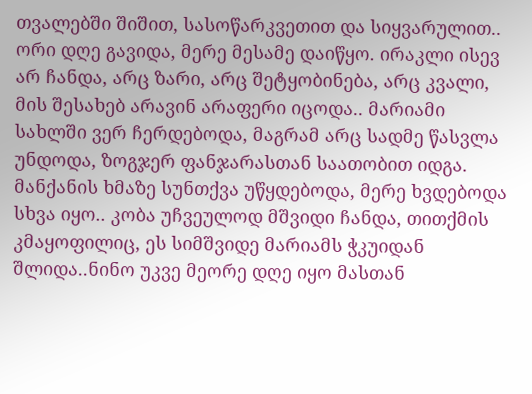თვალებში შიშით, სასოწარკვეთით და სიყვარულით.. ორი დღე გავიდა, მერე მესამე დაიწყო. ირაკლი ისევ არ ჩანდა, არც ზარი, არც შეტყობინება, არც კვალი, მის შესახებ არავინ არაფერი იცოდა.. მარიამი სახლში ვერ ჩერდებოდა, მაგრამ არც სადმე წასვლა უნდოდა, ზოგჯერ ფანჯარასთან საათობით იდგა. მანქანის ხმაზე სუნთქვა უწყდებოდა, მერე ხვდებოდა სხვა იყო.. კობა უჩვეულოდ მშვიდი ჩანდა, თითქმის კმაყოფილიც, ეს სიმშვიდე მარიამს ჭკუიდან შლიდა..ნინო უკვე მეორე დღე იყო მასთან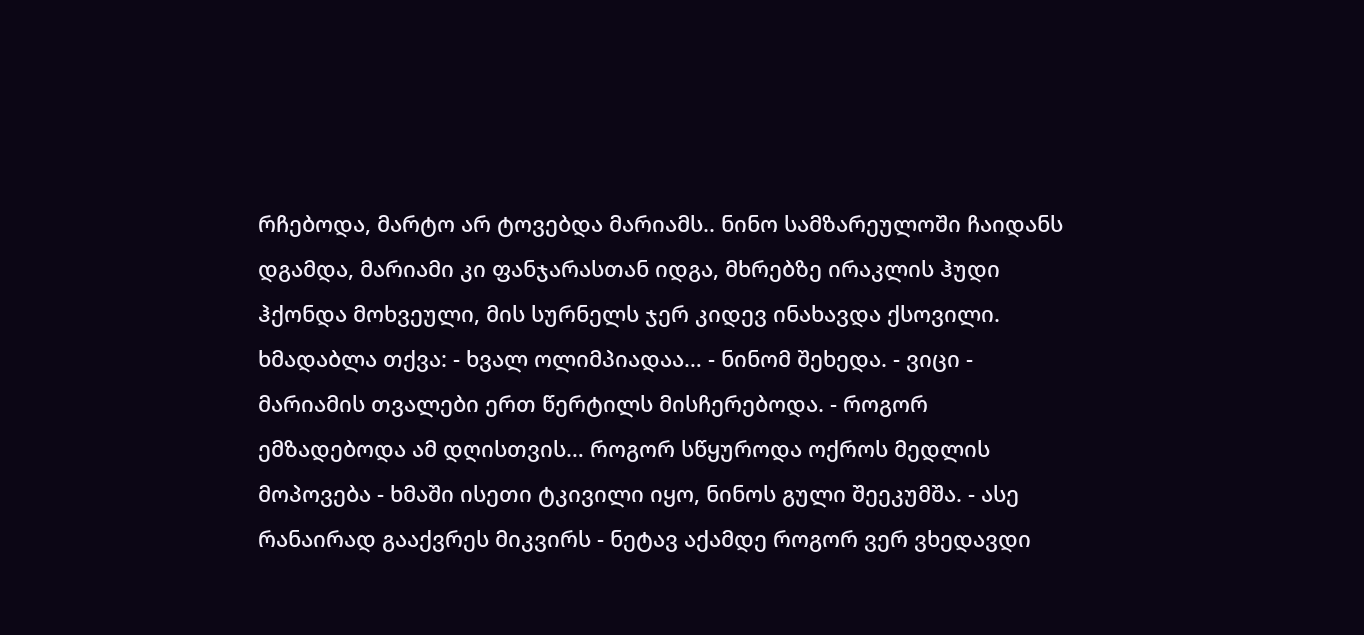რჩებოდა, მარტო არ ტოვებდა მარიამს.. ნინო სამზარეულოში ჩაიდანს დგამდა, მარიამი კი ფანჯარასთან იდგა, მხრებზე ირაკლის ჰუდი ჰქონდა მოხვეული, მის სურნელს ჯერ კიდევ ინახავდა ქსოვილი. ხმადაბლა თქვა: - ხვალ ოლიმპიადაა… - ნინომ შეხედა. - ვიცი - მარიამის თვალები ერთ წერტილს მისჩერებოდა. - როგორ ემზადებოდა ამ დღისთვის… როგორ სწყუროდა ოქროს მედლის მოპოვება - ხმაში ისეთი ტკივილი იყო, ნინოს გული შეეკუმშა. - ასე რანაირად გააქვრეს მიკვირს - ნეტავ აქამდე როგორ ვერ ვხედავდი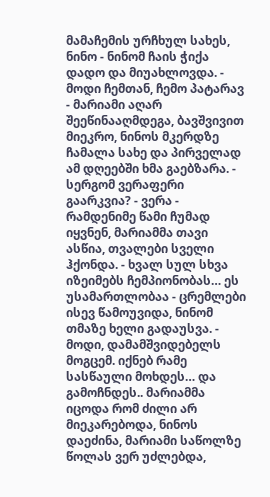მამაჩემის ურჩხულ სახეს, ნინო - ნინომ ჩაის ჭიქა დადო და მიუახლოვდა. - მოდი ჩემთან, ჩემო პატარავ - მარიამი აღარ შეეწინააღმდეგა, ბავშვივით მიეკრო, ნინოს მკერდზე ჩამალა სახე და პირველად ამ დღეებში ხმა გაებზარა. - სერგომ ვერაფერი გაარკვია? - ვერა - რამდენიმე წამი ჩუმად იყვნენ, მარიამმა თავი ასწია, თვალები სველი ჰქონდა. - ხვალ სულ სხვა იზეიმებს ჩემპიონობას… ეს უსამართლობაა - ცრემლები ისევ წამოუვიდა, ნინომ თმაზე ხელი გადაუსვა. - მოდი, დამამშვიდებელს მოგცემ. იქნებ რამე სასწაული მოხდეს… და გამოჩნდეს.. მარიამმა იცოდა რომ ძილი არ მიეკარებოდა, ნინოს დაეძინა, მარიამი საწოლზე წოლას ვერ უძლებდა,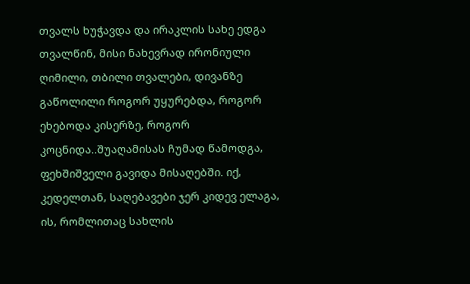თვალს ხუჭავდა და ირაკლის სახე ედგა თვალწინ, მისი ნახევრად ირონიული ღიმილი, თბილი თვალები, დივანზე გაწოლილი როგორ უყურებდა, როგორ ეხებოდა კისერზე, როგორ კოცნიდა..შუაღამისას ჩუმად წამოდგა, ფეხშიშველი გავიდა მისაღებში. იქ, კედელთან, საღებავები ჯერ კიდევ ელაგა, ის, რომლითაც სახლის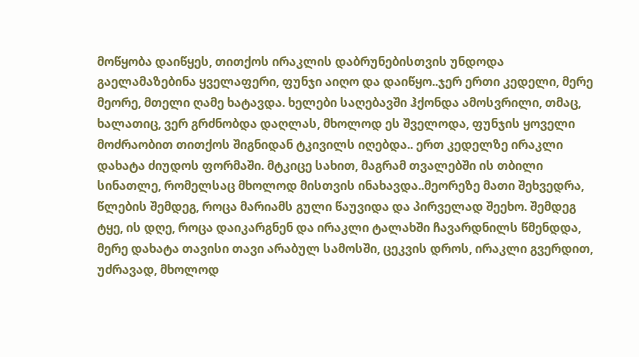მოწყობა დაიწყეს, თითქოს ირაკლის დაბრუნებისთვის უნდოდა გაელამაზებინა ყველაფერი, ფუნჯი აიღო და დაიწყო..ჯერ ერთი კედელი, მერე მეორე, მთელი ღამე ხატავდა. ხელები საღებავში ჰქონდა ამოსვრილი, თმაც, ხალათიც, ვერ გრძნობდა დაღლას, მხოლოდ ეს შველოდა, ფუნჯის ყოველი მოძრაობით თითქოს შიგნიდან ტკივილს იღებდა.. ერთ კედელზე ირაკლი დახატა ძიუდოს ფორმაში. მტკიცე სახით, მაგრამ თვალებში ის თბილი სინათლე, რომელსაც მხოლოდ მისთვის ინახავდა..მეორეზე მათი შეხვედრა, წლების შემდეგ, როცა მარიამს გული წაუვიდა და პირველად შეეხო. შემდეგ ტყე, ის დღე, როცა დაიკარგნენ და ირაკლი ტალახში ჩავარდნილს წმენდდა, მერე დახატა თავისი თავი არაბულ სამოსში, ცეკვის დროს, ირაკლი გვერდით, უძრავად, მხოლოდ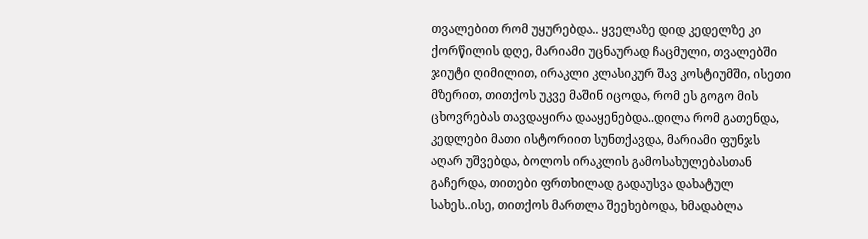თვალებით რომ უყურებდა.. ყველაზე დიდ კედელზე კი ქორწილის დღე, მარიამი უცნაურად ჩაცმული, თვალებში ჯიუტი ღიმილით, ირაკლი კლასიკურ შავ კოსტიუმში, ისეთი მზერით, თითქოს უკვე მაშინ იცოდა, რომ ეს გოგო მის ცხოვრებას თავდაყირა დააყენებდა..დილა რომ გათენდა, კედლები მათი ისტორიით სუნთქავდა, მარიამი ფუნჯს აღარ უშვებდა, ბოლოს ირაკლის გამოსახულებასთან გაჩერდა, თითები ფრთხილად გადაუსვა დახატულ სახეს..ისე, თითქოს მართლა შეეხებოდა, ხმადაბლა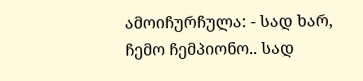ამოიჩურჩულა: - სად ხარ, ჩემო ჩემპიონო.. სად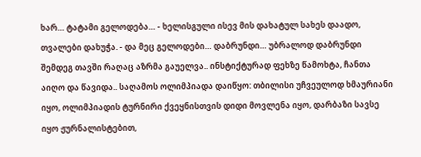ხარ… ტატამი გელოდება… - ხელისგული ისევ მის დახატულ სახეს დაადო, თვალები დახუჭა. - და მეც გელოდები… დაბრუნდი… უბრალოდ დაბრუნდი შემდეგ თავში რაღაც აზრმა გაუელვა.. ინსტიქტურად ფეხზე წამოხტა, ჩანთა აიღო და წავიდა.. საღამოს ოლიმპიადა დაიწყო: თბილისი უჩვეულოდ ხმაურიანი იყო, ოლიმპიადის ტურნირი ქვეყნისთვის დიდი მოვლენა იყო, დარბაზი სავსე იყო ჟურნალისტებით,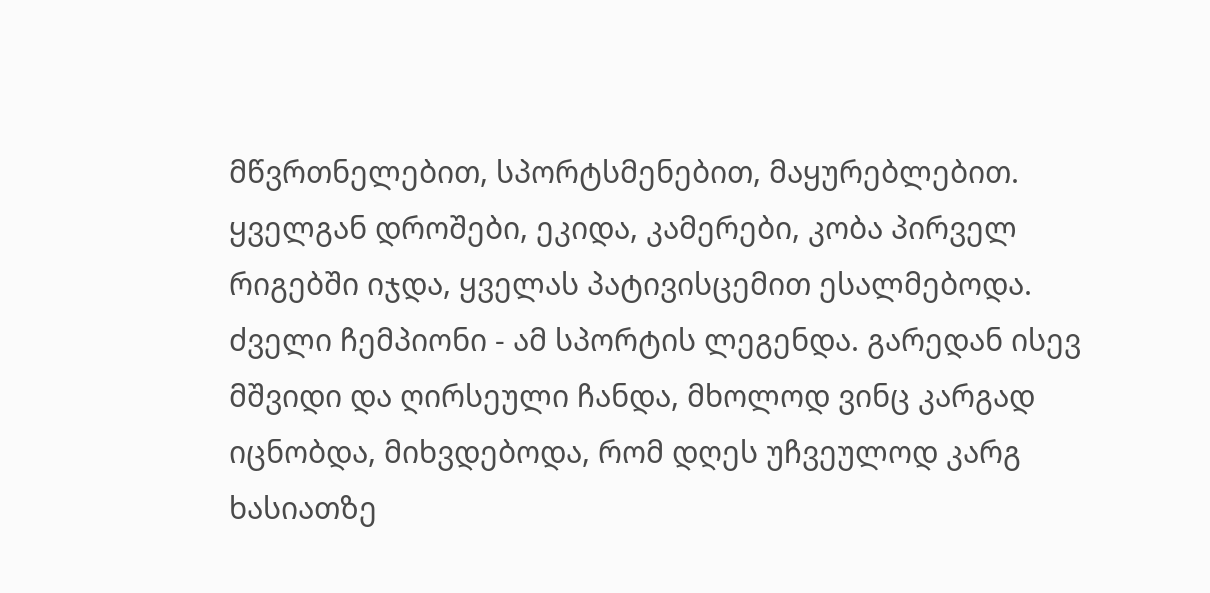მწვრთნელებით, სპორტსმენებით, მაყურებლებით. ყველგან დროშები, ეკიდა, კამერები, კობა პირველ რიგებში იჯდა, ყველას პატივისცემით ესალმებოდა. ძველი ჩემპიონი - ამ სპორტის ლეგენდა. გარედან ისევ მშვიდი და ღირსეული ჩანდა, მხოლოდ ვინც კარგად იცნობდა, მიხვდებოდა, რომ დღეს უჩვეულოდ კარგ ხასიათზე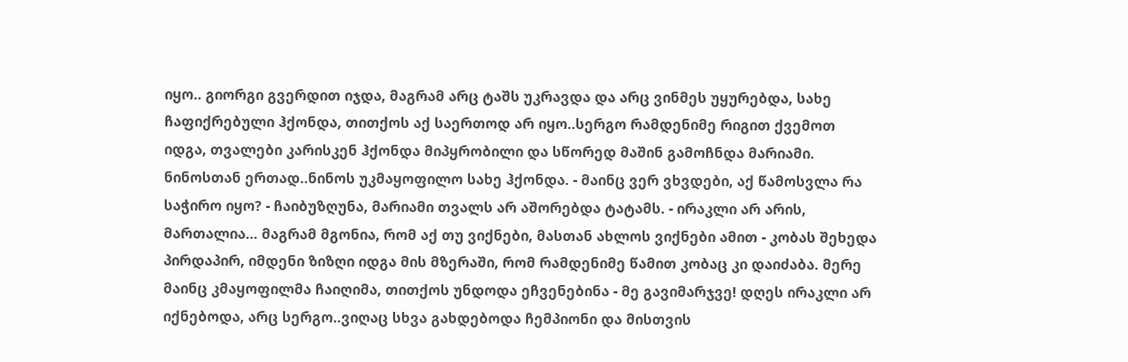იყო.. გიორგი გვერდით იჯდა, მაგრამ არც ტაშს უკრავდა და არც ვინმეს უყურებდა, სახე ჩაფიქრებული ჰქონდა, თითქოს აქ საერთოდ არ იყო..სერგო რამდენიმე რიგით ქვემოთ იდგა, თვალები კარისკენ ჰქონდა მიპყრობილი და სწორედ მაშინ გამოჩნდა მარიამი. ნინოსთან ერთად..ნინოს უკმაყოფილო სახე ჰქონდა. - მაინც ვერ ვხვდები, აქ წამოსვლა რა საჭირო იყო? - ჩაიბუზღუნა, მარიამი თვალს არ აშორებდა ტატამს. - ირაკლი არ არის, მართალია… მაგრამ მგონია, რომ აქ თუ ვიქნები, მასთან ახლოს ვიქნები ამით - კობას შეხედა პირდაპირ, იმდენი ზიზღი იდგა მის მზერაში, რომ რამდენიმე წამით კობაც კი დაიძაბა. მერე მაინც კმაყოფილმა ჩაიღიმა, თითქოს უნდოდა ეჩვენებინა - მე გავიმარჯვე! დღეს ირაკლი არ იქნებოდა, არც სერგო..ვიღაც სხვა გახდებოდა ჩემპიონი და მისთვის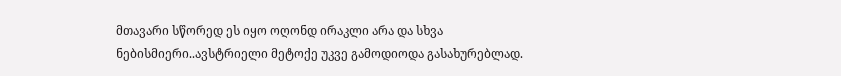მთავარი სწორედ ეს იყო ოღონდ ირაკლი არა და სხვა ნებისმიერი..ავსტრიელი მეტოქე უკვე გამოდიოდა გასახურებლად.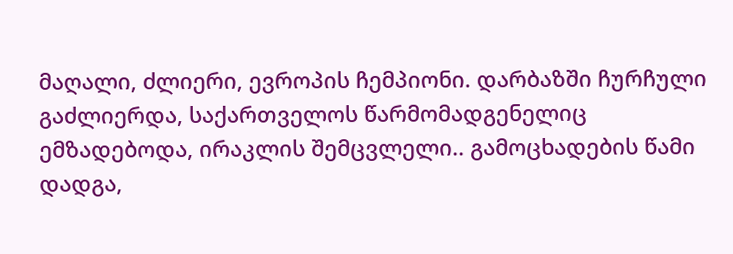მაღალი, ძლიერი, ევროპის ჩემპიონი. დარბაზში ჩურჩული გაძლიერდა, საქართველოს წარმომადგენელიც ემზადებოდა, ირაკლის შემცვლელი.. გამოცხადების წამი დადგა,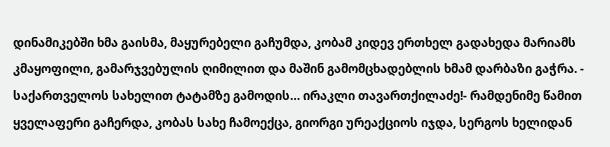დინამიკებში ხმა გაისმა, მაყურებელი გაჩუმდა, კობამ კიდევ ერთხელ გადახედა მარიამს კმაყოფილი, გამარჯვებულის ღიმილით და მაშინ გამომცხადებლის ხმამ დარბაზი გაჭრა. - საქართველოს სახელით ტატამზე გამოდის… ირაკლი თავართქილაძე!- რამდენიმე წამით ყველაფერი გაჩერდა, კობას სახე ჩამოექცა, გიორგი ურეაქციოს იჯდა, სერგოს ხელიდან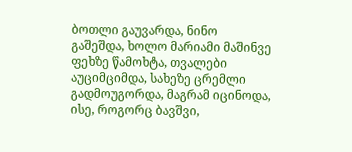ბოთლი გაუვარდა, ნინო გაშეშდა, ხოლო მარიამი მაშინვე ფეხზე წამოხტა, თვალები აუციმციმდა, სახეზე ცრემლი გადმოუგორდა, მაგრამ იცინოდა, ისე, როგორც ბავშვი,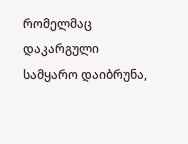რომელმაც დაკარგული სამყარო დაიბრუნა,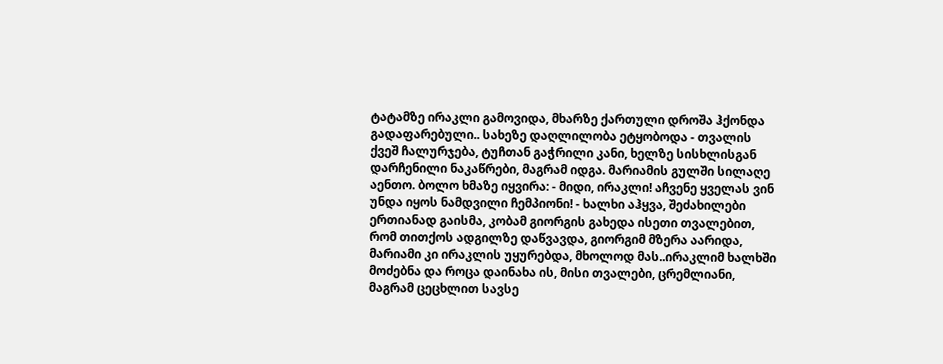ტატამზე ირაკლი გამოვიდა, მხარზე ქართული დროშა ჰქონდა გადაფარებული.. სახეზე დაღლილობა ეტყობოდა - თვალის ქვეშ ჩალურჯება, ტუჩთან გაჭრილი კანი, ხელზე სისხლისგან დარჩენილი ნაკაწრები, მაგრამ იდგა. მარიამის გულში სილაღე აენთო. ბოლო ხმაზე იყვირა: - მიდი, ირაკლი! აჩვენე ყველას ვინ უნდა იყოს ნამდვილი ჩემპიონი! - ხალხი აჰყვა, შეძახილები ერთიანად გაისმა, კობამ გიორგის გახედა ისეთი თვალებით, რომ თითქოს ადგილზე დაწვავდა, გიორგიმ მზერა აარიდა, მარიამი კი ირაკლის უყურებდა, მხოლოდ მას..ირაკლიმ ხალხში მოძებნა და როცა დაინახა ის, მისი თვალები, ცრემლიანი, მაგრამ ცეცხლით სავსე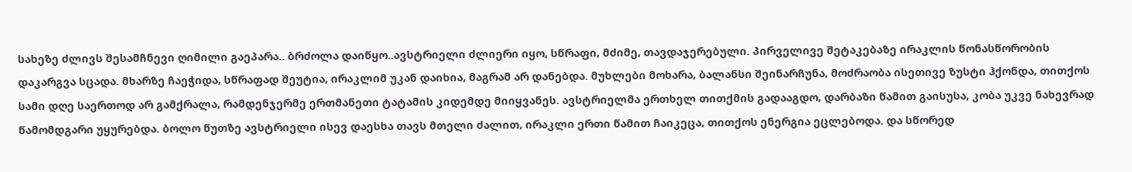სახეზე ძლივს შესამჩნევი ღიმილი გაეპარა.. ბრძოლა დაიწყო..ავსტრიელი ძლიერი იყო, სწრაფი, მძიმე, თავდაჯერებული. პირველივე შეტაკებაზე ირაკლის წონასწორობის დაკარგვა სცადა. მხარზე ჩაეჭიდა, სწრაფად შეუტია, ირაკლიმ უკან დაიხია, მაგრამ არ დანებდა. მუხლები მოხარა, ბალანსი შეინარჩუნა, მოძრაობა ისეთივე ზუსტი ჰქონდა, თითქოს სამი დღე საერთოდ არ გამქრალა, რამდენჯერმე ერთმანეთი ტატამის კიდემდე მიიყვანეს. ავსტრიელმა ერთხელ თითქმის გადააგდო, დარბაზი წამით გაისუსა, კობა უკვე ნახევრად წამომდგარი უყურებდა. ბოლო წუთზე ავსტრიელი ისევ დაესხა თავს მთელი ძალით, ირაკლი ერთი წამით ჩაიკეცა, თითქოს ენერგია ეცლებოდა. და სწორედ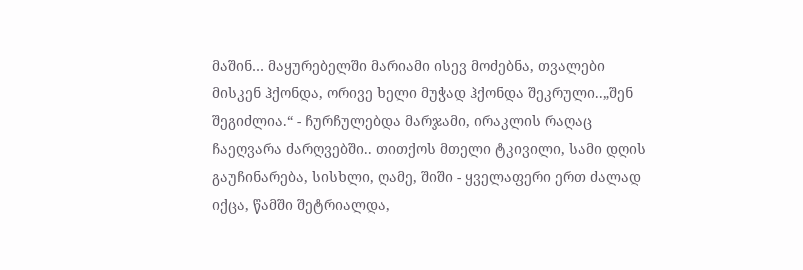მაშინ… მაყურებელში მარიამი ისევ მოძებნა, თვალები მისკენ ჰქონდა, ორივე ხელი მუჭად ჰქონდა შეკრული..„შენ შეგიძლია.“ - ჩურჩულებდა მარჯამი, ირაკლის რაღაც ჩაეღვარა ძარღვებში.. თითქოს მთელი ტკივილი, სამი დღის გაუჩინარება, სისხლი, ღამე, შიში - ყველაფერი ერთ ძალად იქცა, წამში შეტრიალდა,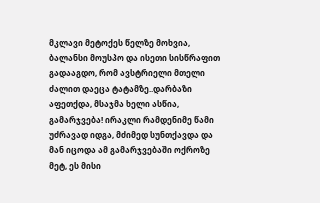მკლავი მეტოქეს წელზე მოხვია, ბალანსი მოუსპო და ისეთი სისწრაფით გადააგდო, რომ ავსტრიელი მთელი ძალით დაეცა ტატამზე..დარბაზი აფეთქდა, მსაჯმა ხელი ასწია, გამარჯვება! ირაკლი რამდენიმე წამი უძრავად იდგა, მძიმედ სუნთქავდა და მან იცოდა ამ გამარჯვებაში ოქროზე მეტ, ეს მისი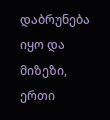დაბრუნება იყო და მიზეზი, ერთი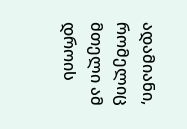ადამიანი, რომელიც მთელი ამ დროის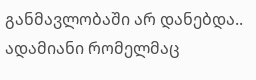განმავლობაში არ დანებდა.. ადამიანი რომელმაც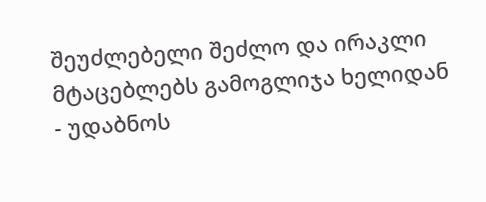შეუძლებელი შეძლო და ირაკლი მტაცებლებს გამოგლიჯა ხელიდან - უდაბნოს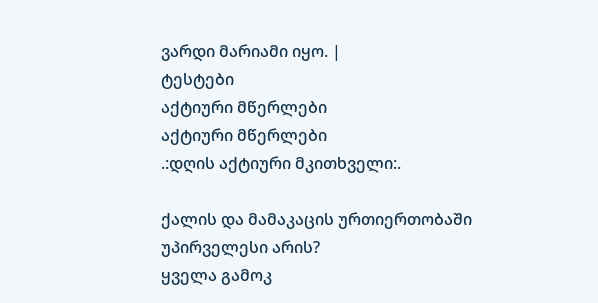ვარდი მარიამი იყო. |
ტესტები
აქტიური მწერლები
აქტიური მწერლები
.:დღის აქტიური მკითხველი:.

ქალის და მამაკაცის ურთიერთობაში უპირველესი არის?
ყველა გამოკ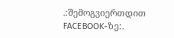.:შემოგვიერთდით FACEBOOK-ზე:.